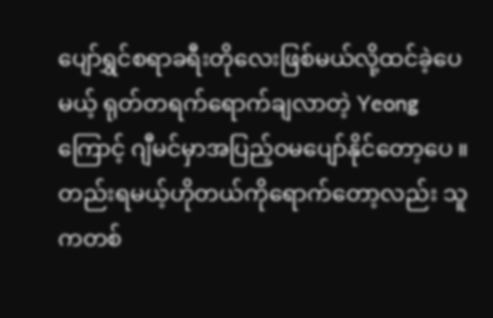ပျော်ရွှင်စရာခရီးတိုလေးဖြစ်မယ်လို့ထင်ခဲ့ပေမယ့် ရုတ်တရက်ရောက်ချလာတဲ့ Yeong ကြောင့် ဂျီမင်မှာအပြည့်ဝမပျော်နိုင်တော့ပေ ။တည်းရမယ့်ဟိုတယ်ကိုရောက်တော့လည်း သူကတစ်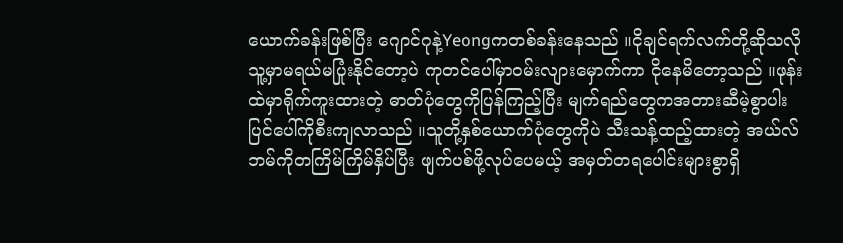ယောက်ခန်းဖြစ်ပြီး ဂျောင်ဂုနဲ့Yeongကတစ်ခန်းနေသည် ။ငိုချင်ရက်လက်တို့ဆိုသလို သူ့မှာမရယ်မပြုံးနိုင်တော့ပဲ ကုတင်ပေါ်မှာဝမ်းလျားမှောက်ကာ ငိုနေမိတော့သည် ။ဖုန်းထဲမှာရိုက်ကူးထားတဲ့ ဓာတ်ပုံတွေကိုပြန်ကြည့်ပြီး မျက်ရည်တွေကအတားဆီမဲ့စွာပါးပြင်ပေါ်ကိုစီးကျလာသည် ။သူတို့နှစ်ယောက်ပုံတွေကိုပဲ သီးသန့်ထည့်ထားတဲ့ အယ်လ်ဘမ်ကိုတကြိမ်ကြိမ်နှိပ်ပြီး ဖျက်ပစ်ဖို့လုပ်ပေမယ့် အမှတ်တရပေါင်းများစွာရှိ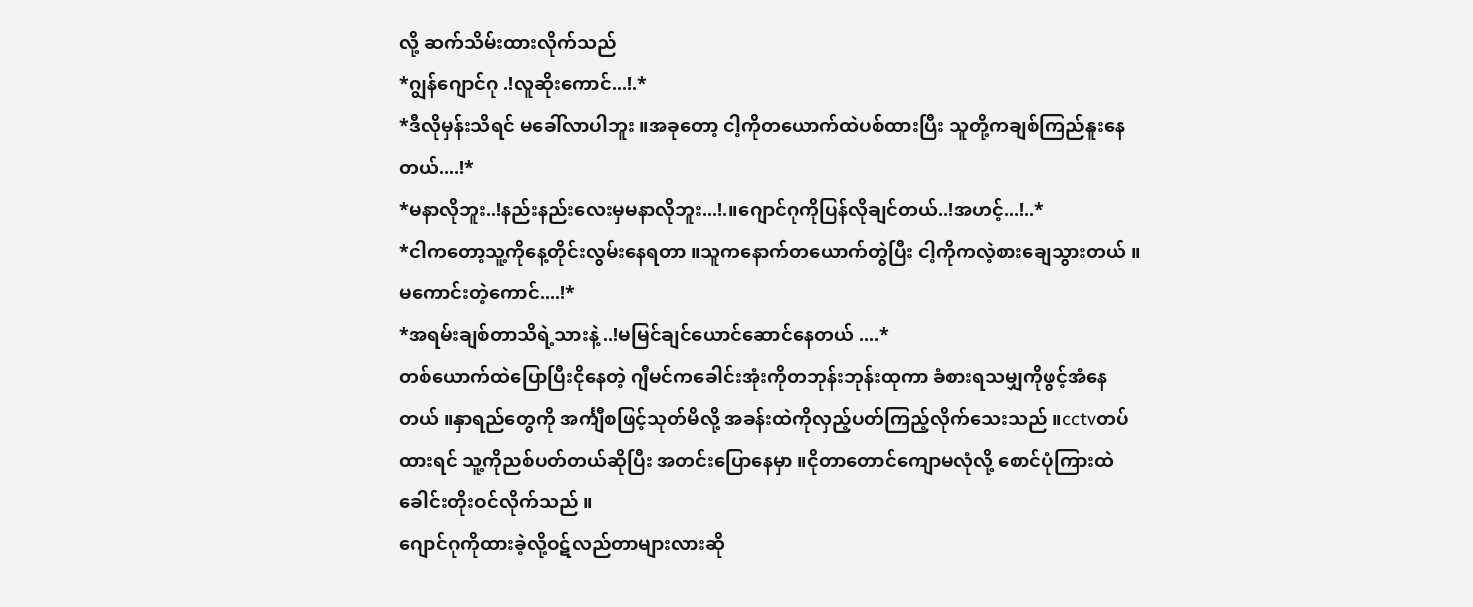လို့ ဆက်သိမ်းထားလိုက်သည်
*ဂျွန်ဂျောင်ဂု .!လူဆိုးကောင်...!.*
*ဒီလိုမှန်းသိရင် မခေါ်လာပါဘူး ။အခုတော့ ငါ့ကိုတယောက်ထဲပစ်ထားပြီး သူတို့ကချစ်ကြည်နူးနေတယ်....!*
*မနာလိုဘူး..!နည်းနည်းလေးမှမနာလိုဘူး...!.။ဂျောင်ဂုကိုပြန်လိုချင်တယ်..!အဟင့်...!..*
*ငါကတော့သူ့ကိုနေ့တိုင်းလွမ်းနေရတာ ။သူကနောက်တယောက်တွဲပြီး ငါ့ကိုကလဲ့စားချေသွားတယ် ။မကောင်းတဲ့ကောင်....!*
*အရမ်းချစ်တာသိရဲ့သားနဲ့ ..!မမြင်ချင်ယောင်ဆောင်နေတယ် ....*
တစ်ယောက်ထဲပြောပြီးငိုနေတဲ့ ဂျီမင်ကခေါင်းအုံးကိုတဘုန်းဘုန်းထုကာ ခံစားရသမျှကိုဖွင့်အံနေတယ် ။နှာရည်တွေကို အင်္ကျီစဖြင့်သုတ်မိလို့ အခန်းထဲကိုလှည့်ပတ်ကြည့်လိုက်သေးသည် ။cctvတပ်ထားရင် သူ့ကိုညစ်ပတ်တယ်ဆိုပြီး အတင်းပြောနေမှာ ။ငိုတာတောင်ကျောမလုံလို့ စောင်ပုံကြားထဲခေါင်းတိုးဝင်လိုက်သည် ။
ဂျောင်ဂုကိုထားခဲ့လို့ဝဋ်လည်တာများလားဆို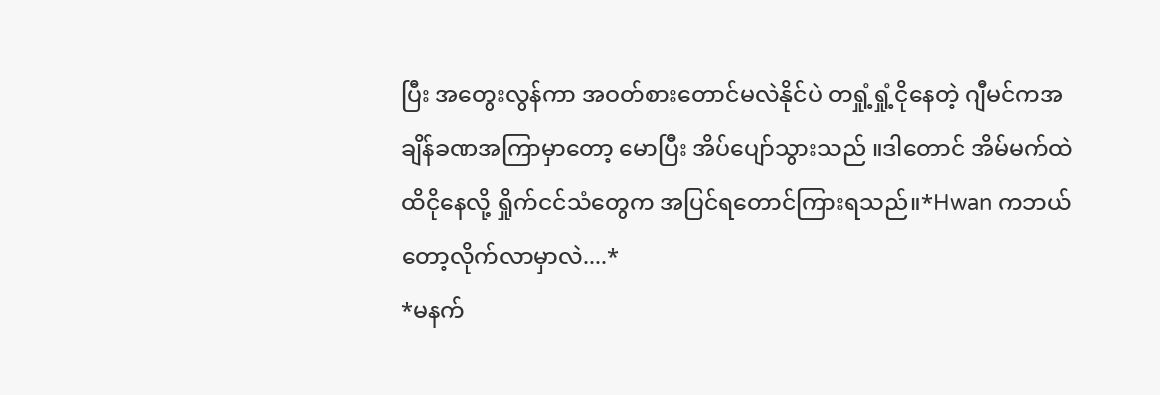ပြီး အတွေးလွန်ကာ အဝတ်စားတောင်မလဲနိုင်ပဲ တရှုံ့ရှုံ့ငိုနေတဲ့ ဂျီမင်ကအချိန်ခဏအကြာမှာတော့ မောပြီး အိပ်ပျော်သွားသည် ။ဒါတောင် အိမ်မက်ထဲထိငိုနေလို့ ရှိုက်ငင်သံတွေက အပြင်ရတောင်ကြားရသည်။*Hwan ကဘယ်တော့လိုက်လာမှာလဲ....*
*မနက်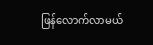ဖြန်လောက်လာမယ်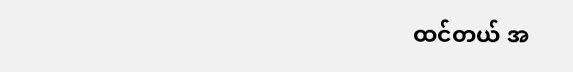ထင်တယ် အ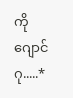ကိုဂျောင်ဂု.....*